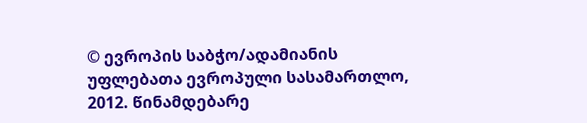© ევროპის საბჭო/ადამიანის უფლებათა ევროპული სასამართლო, 2012. წინამდებარე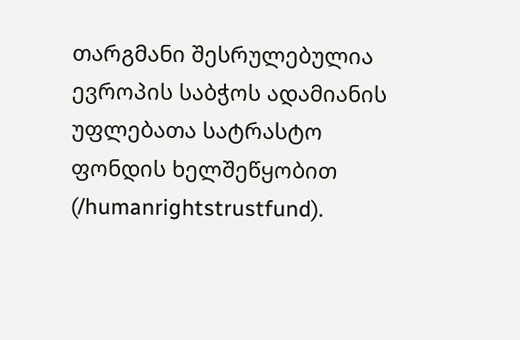თარგმანი შესრულებულია ევროპის საბჭოს ადამიანის უფლებათა სატრასტო ფონდის ხელშეწყობით (/humanrightstrustfund).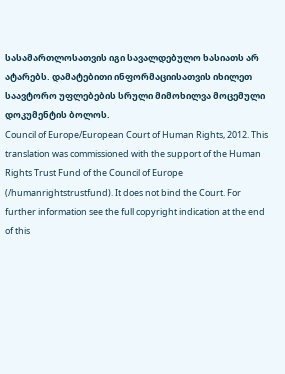სასამართლოსათვის იგი სავალდებულო ხასიათს არ ატარებს. დამატებითი ინფორმაციისათვის იხილეთ საავტორო უფლებების სრული მიმოხილვა მოცემული დოკუმენტის ბოლოს.
Council of Europe/European Court of Human Rights, 2012. This translation was commissioned with the support of the Human Rights Trust Fund of the Council of Europe (/humanrightstrustfund). It does not bind the Court. For further information see the full copyright indication at the end of this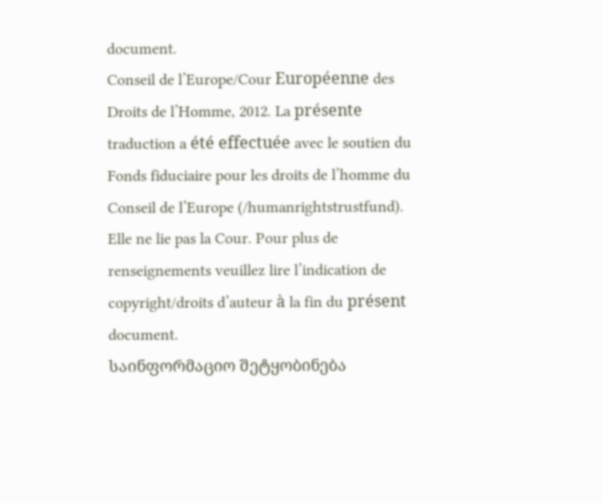document.
Conseil de l’Europe/Cour Européenne des Droits de l’Homme, 2012. La présente traduction a été effectuée avec le soutien du Fonds fiduciaire pour les droits de l’homme du Conseil de l’Europe (/humanrightstrustfund). Elle ne lie pas la Cour. Pour plus de renseignements veuillez lire l’indication de copyright/droits d’auteur à la fin du présent document.
საინფორმაციო შეტყობინება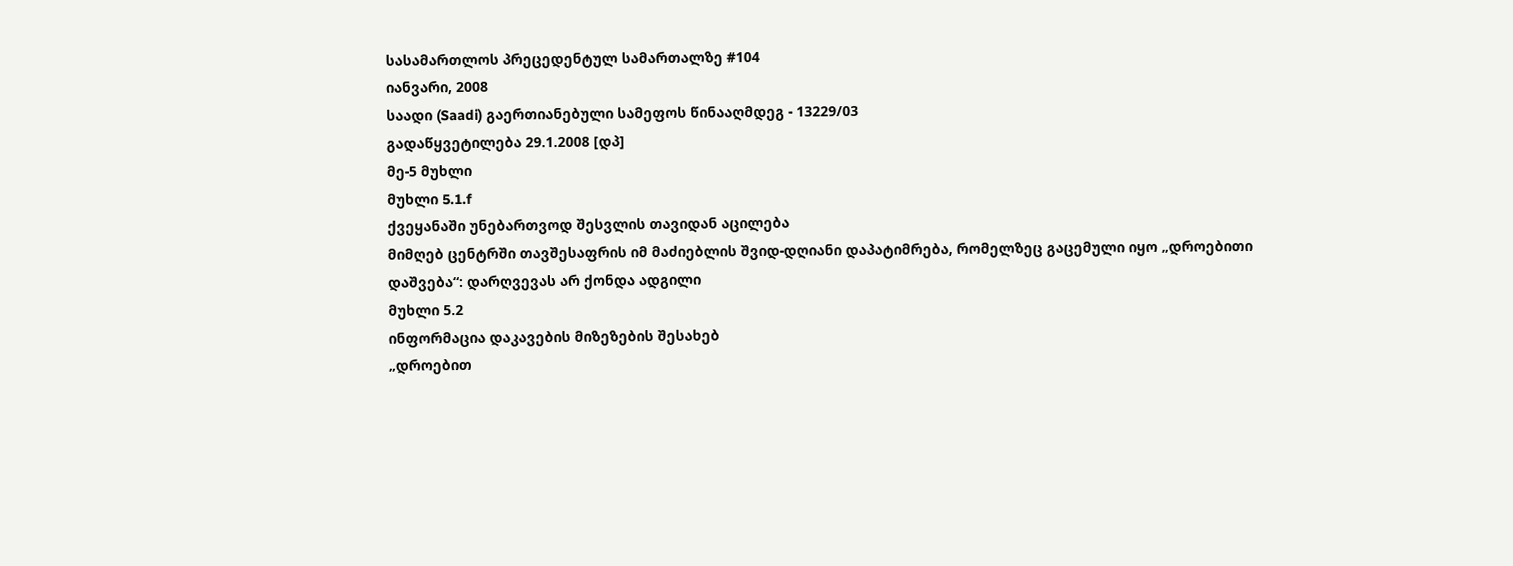სასამართლოს პრეცედენტულ სამართალზე #104
იანვარი, 2008
საადი (Saadi) გაერთიანებული სამეფოს წინააღმდეგ - 13229/03
გადაწყვეტილება 29.1.2008 [დპ]
მე-5 მუხლი
მუხლი 5.1.f
ქვეყანაში უნებართვოდ შესვლის თავიდან აცილება
მიმღებ ცენტრში თავშესაფრის იმ მაძიებლის შვიდ-დღიანი დაპატიმრება, რომელზეც გაცემული იყო „დროებითი დაშვება“: დარღვევას არ ქონდა ადგილი
მუხლი 5.2
ინფორმაცია დაკავების მიზეზების შესახებ
„დროებით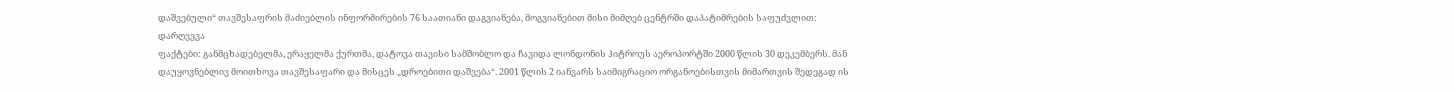დაშვებული“ თავშესაფრის მაძიებლის ინფორმირების 76 საათიანი დაგვიანება, მოგვიანებით მისი მიმღებ ცენტრში დაპატიმრების საფუძვლით: დარღვევა
ფაქტები: განმცხადებელმა, ერაყელმა ქურთმა, დატოვა თავისი სამშობლო და ჩავიდა ლონდონის ჰიტროუს აეროპორტში 2000 წლის 30 დეკემბერს. მან დაუყოვნებლივ მოითხოვა თავშესაფარი და მისცეს „დროებითი დაშვება“. 2001 წლის 2 იანვარს საიმიგრაციო ორგანოებისთვის მიმართვის შედეგად ის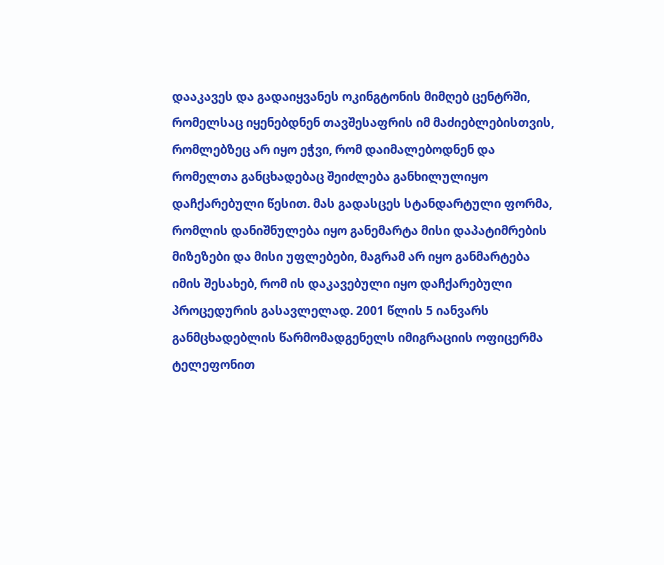დააკავეს და გადაიყვანეს ოკინგტონის მიმღებ ცენტრში, რომელსაც იყენებდნენ თავშესაფრის იმ მაძიებლებისთვის, რომლებზეც არ იყო ეჭვი, რომ დაიმალებოდნენ და რომელთა განცხადებაც შეიძლება განხილულიყო დაჩქარებული წესით. მას გადასცეს სტანდარტული ფორმა, რომლის დანიშნულება იყო განემარტა მისი დაპატიმრების მიზეზები და მისი უფლებები, მაგრამ არ იყო განმარტება იმის შესახებ, რომ ის დაკავებული იყო დაჩქარებული პროცედურის გასავლელად. 2001 წლის 5 იანვარს განმცხადებლის წარმომადგენელს იმიგრაციის ოფიცერმა ტელეფონით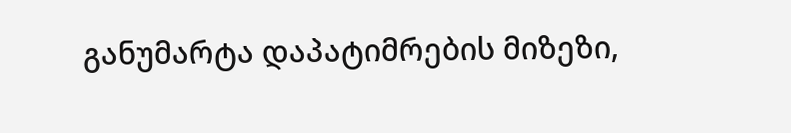განუმარტა დაპატიმრების მიზეზი,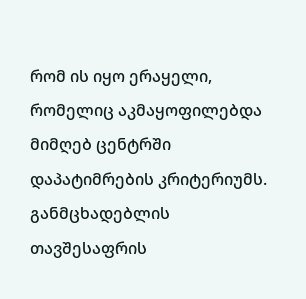რომ ის იყო ერაყელი, რომელიც აკმაყოფილებდა მიმღებ ცენტრში დაპატიმრების კრიტერიუმს. განმცხადებლის თავშესაფრის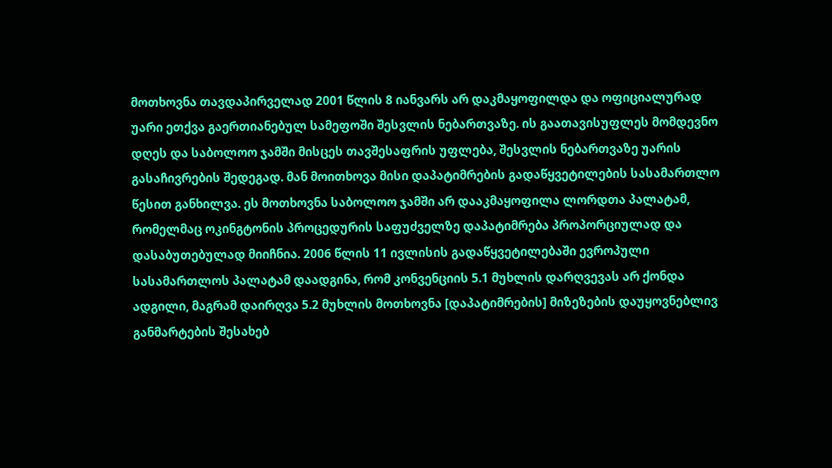მოთხოვნა თავდაპირველად 2001 წლის 8 იანვარს არ დაკმაყოფილდა და ოფიციალურად უარი ეთქვა გაერთიანებულ სამეფოში შესვლის ნებართვაზე. ის გაათავისუფლეს მომდევნო დღეს და საბოლოო ჯამში მისცეს თავშესაფრის უფლება, შესვლის ნებართვაზე უარის გასაჩივრების შედეგად. მან მოითხოვა მისი დაპატიმრების გადაწყვეტილების სასამართლო წესით განხილვა. ეს მოთხოვნა საბოლოო ჯამში არ დააკმაყოფილა ლორდთა პალატამ, რომელმაც ოკინგტონის პროცედურის საფუძველზე დაპატიმრება პროპორციულად და დასაბუთებულად მიიჩნია. 2006 წლის 11 ივლისის გადაწყვეტილებაში ევროპული სასამართლოს პალატამ დაადგინა, რომ კონვენციის 5.1 მუხლის დარღვევას არ ქონდა ადგილი, მაგრამ დაირღვა 5.2 მუხლის მოთხოვნა [დაპატიმრების] მიზეზების დაუყოვნებლივ განმარტების შესახებ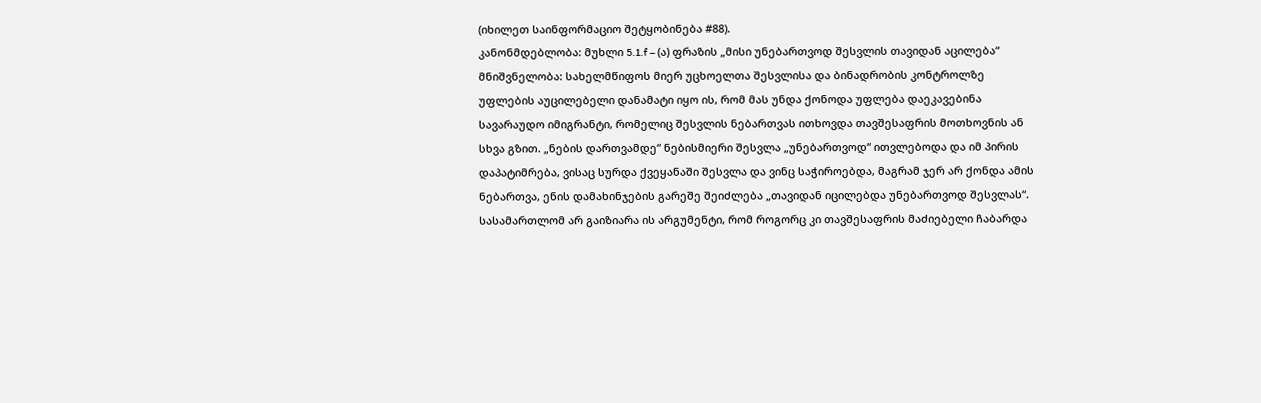(იხილეთ საინფორმაციო შეტყობინება #88).
კანონმდებლობა: მუხლი 5.1.f – (ა) ფრაზის „მისი უნებართვოდ შესვლის თავიდან აცილება“ მნიშვნელობა: სახელმწიფოს მიერ უცხოელთა შესვლისა და ბინადრობის კონტროლზე უფლების აუცილებელი დანამატი იყო ის, რომ მას უნდა ქონოდა უფლება დაეკავებინა სავარაუდო იმიგრანტი, რომელიც შესვლის ნებართვას ითხოვდა თავშესაფრის მოთხოვნის ან სხვა გზით. „ნების დართვამდე“ ნებისმიერი შესვლა „უნებართვოდ“ ითვლებოდა და იმ პირის დაპატიმრება, ვისაც სურდა ქვეყანაში შესვლა და ვინც საჭიროებდა, მაგრამ ჯერ არ ქონდა ამის ნებართვა, ენის დამახინჯების გარეშე შეიძლება „თავიდან იცილებდა უნებართვოდ შესვლას“. სასამართლომ არ გაიზიარა ის არგუმენტი, რომ როგორც კი თავშესაფრის მაძიებელი ჩაბარდა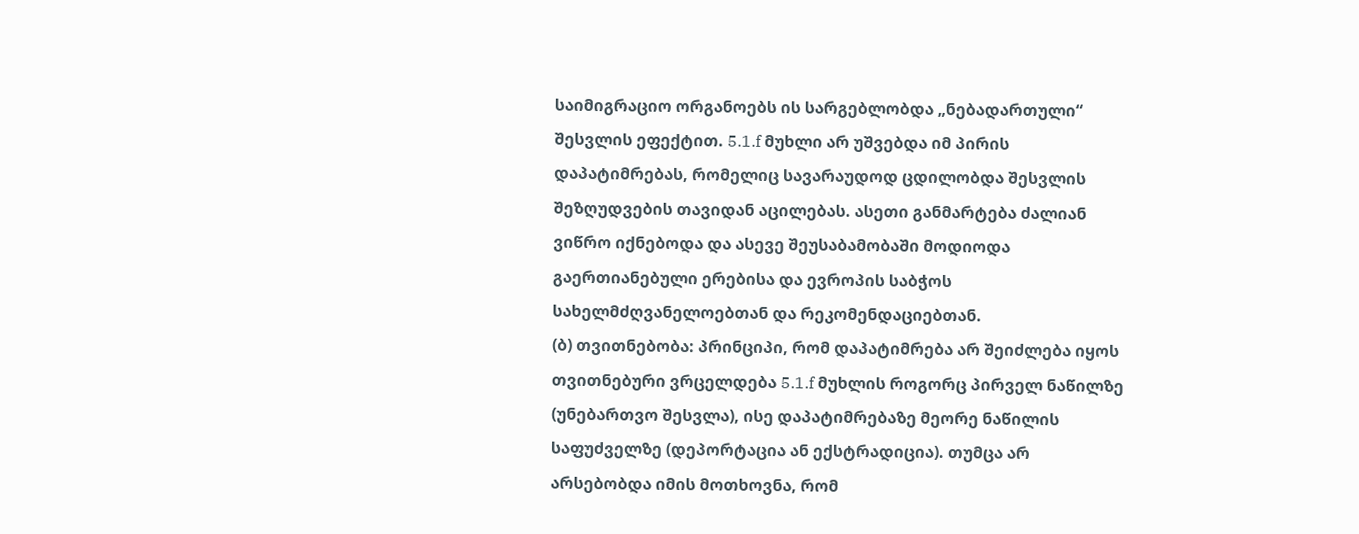საიმიგრაციო ორგანოებს ის სარგებლობდა „ნებადართული“ შესვლის ეფექტით. 5.1.f მუხლი არ უშვებდა იმ პირის დაპატიმრებას, რომელიც სავარაუდოდ ცდილობდა შესვლის შეზღუდვების თავიდან აცილებას. ასეთი განმარტება ძალიან ვიწრო იქნებოდა და ასევე შეუსაბამობაში მოდიოდა გაერთიანებული ერებისა და ევროპის საბჭოს სახელმძღვანელოებთან და რეკომენდაციებთან.
(ბ) თვითნებობა: პრინციპი, რომ დაპატიმრება არ შეიძლება იყოს თვითნებური ვრცელდება 5.1.f მუხლის როგორც პირველ ნაწილზე (უნებართვო შესვლა), ისე დაპატიმრებაზე მეორე ნაწილის საფუძველზე (დეპორტაცია ან ექსტრადიცია). თუმცა არ არსებობდა იმის მოთხოვნა, რომ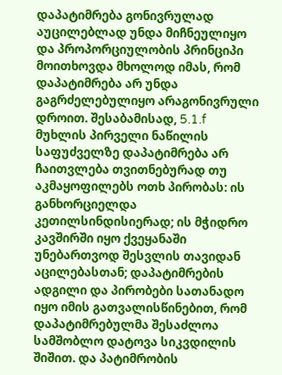დაპატიმრება გონივრულად აუცილებლად უნდა მიჩნეულიყო და პროპორციულობის პრინციპი მოითხოვდა მხოლოდ იმას, რომ დაპატიმრება არ უნდა გაგრძელებულიყო არაგონივრული დროით. შესაბამისად, 5.1.f მუხლის პირველი ნაწილის საფუძველზე დაპატიმრება არ ჩაითვლება თვითნებურად თუ აკმაყოფილებს ოთხ პირობას: ის განხორციელდა კეთილსინდისიერად; ის მჭიდრო კავშირში იყო ქვეყანაში უნებართვოდ შესვლის თავიდან აცილებასთან; დაპატიმრების ადგილი და პირობები სათანადო იყო იმის გათვალისწინებით, რომ დაპატიმრებულმა შესაძლოა სამშობლო დატოვა სიკვდილის შიშით. და პატიმრობის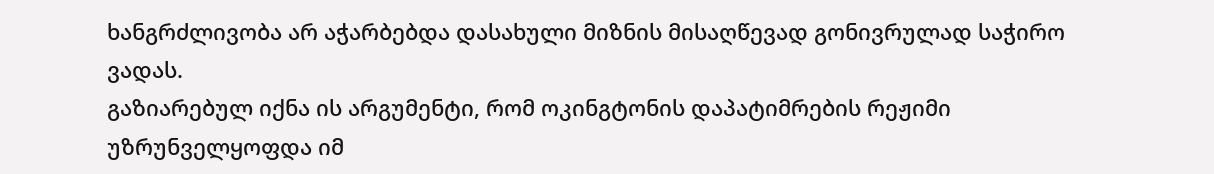ხანგრძლივობა არ აჭარბებდა დასახული მიზნის მისაღწევად გონივრულად საჭირო ვადას.
გაზიარებულ იქნა ის არგუმენტი, რომ ოკინგტონის დაპატიმრების რეჟიმი უზრუნველყოფდა იმ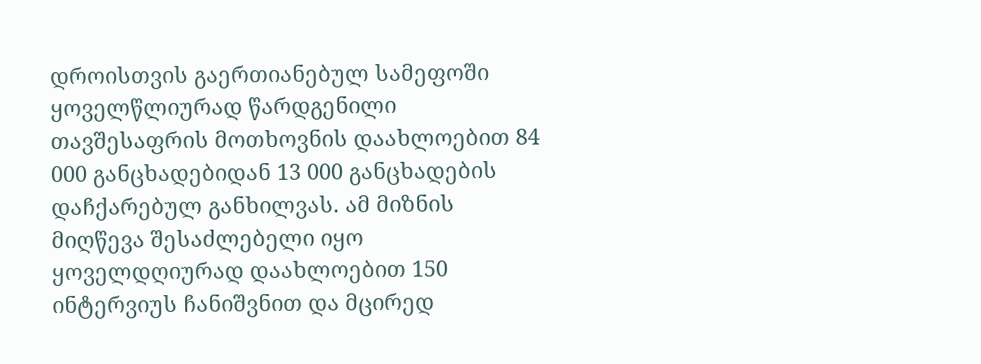დროისთვის გაერთიანებულ სამეფოში ყოველწლიურად წარდგენილი თავშესაფრის მოთხოვნის დაახლოებით 84 000 განცხადებიდან 13 000 განცხადების დაჩქარებულ განხილვას. ამ მიზნის მიღწევა შესაძლებელი იყო ყოველდღიურად დაახლოებით 150 ინტერვიუს ჩანიშვნით და მცირედ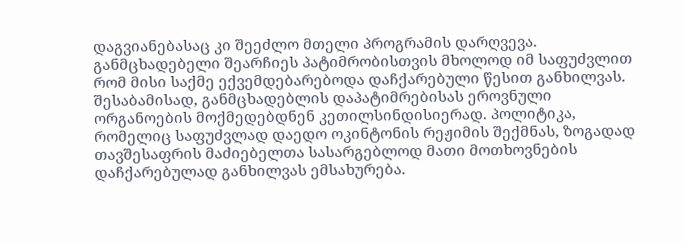დაგვიანებასაც კი შეეძლო მთელი პროგრამის დარღვევა. განმცხადებელი შეარჩიეს პატიმრობისთვის მხოლოდ იმ საფუძვლით რომ მისი საქმე ექვემდებარებოდა დაჩქარებული წესით განხილვას. შესაბამისად, განმცხადებლის დაპატიმრებისას ეროვნული ორგანოების მოქმედებდნენ კეთილსინდისიერად. პოლიტიკა, რომელიც საფუძვლად დაედო ოკინტონის რეჟიმის შექმნას, ზოგადად თავშესაფრის მაძიებელთა სასარგებლოდ მათი მოთხოვნების დაჩქარებულად განხილვას ემსახურება.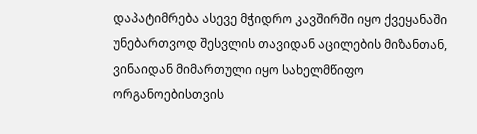დაპატიმრება ასევე მჭიდრო კავშირში იყო ქვეყანაში უნებართვოდ შესვლის თავიდან აცილების მიზანთან, ვინაიდან მიმართული იყო სახელმწიფო ორგანოებისთვის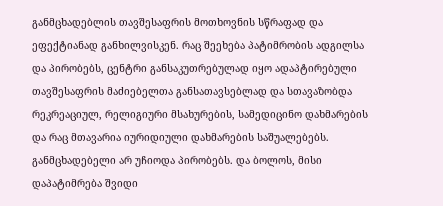განმცხადებლის თავშესაფრის მოთხოვნის სწრაფად და ეფექტიანად განხილვისკენ. რაც შეეხება პატიმრობის ადგილსა და პირობებს, ცენტრი განსაკუთრებულად იყო ადაპტირებული თავშესაფრის მაძიებელთა განსათავსებლად და სთავაზობდა რეკრეაციულ, რელიგიური მსახურების, სამედიცინო დახმარების და რაც მთავარია იურიდიული დახმარების საშუალებებს. განმცხადებელი არ უჩიოდა პირობებს. და ბოლოს, მისი დაპატიმრება შვიდი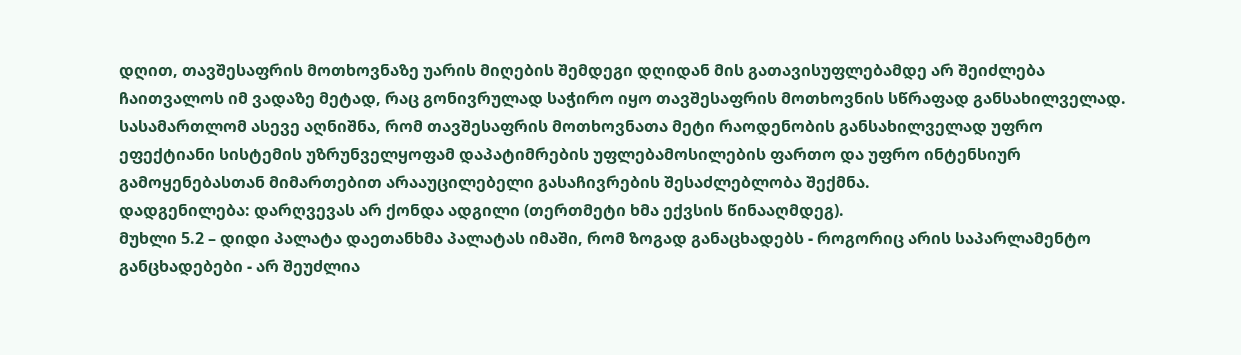დღით, თავშესაფრის მოთხოვნაზე უარის მიღების შემდეგი დღიდან მის გათავისუფლებამდე არ შეიძლება ჩაითვალოს იმ ვადაზე მეტად, რაც გონივრულად საჭირო იყო თავშესაფრის მოთხოვნის სწრაფად განსახილველად. სასამართლომ ასევე აღნიშნა, რომ თავშესაფრის მოთხოვნათა მეტი რაოდენობის განსახილველად უფრო ეფექტიანი სისტემის უზრუნველყოფამ დაპატიმრების უფლებამოსილების ფართო და უფრო ინტენსიურ გამოყენებასთან მიმართებით არააუცილებელი გასაჩივრების შესაძლებლობა შექმნა.
დადგენილება: დარღვევას არ ქონდა ადგილი (თერთმეტი ხმა ექვსის წინააღმდეგ).
მუხლი 5.2 – დიდი პალატა დაეთანხმა პალატას იმაში, რომ ზოგად განაცხადებს - როგორიც არის საპარლამენტო განცხადებები - არ შეუძლია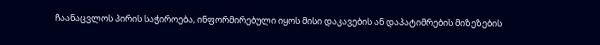ჩაანაცვლოს პირის საჭიროება, ინფორმირებული იყოს მისი დაკავების ან დაპატიმრების მიზეზების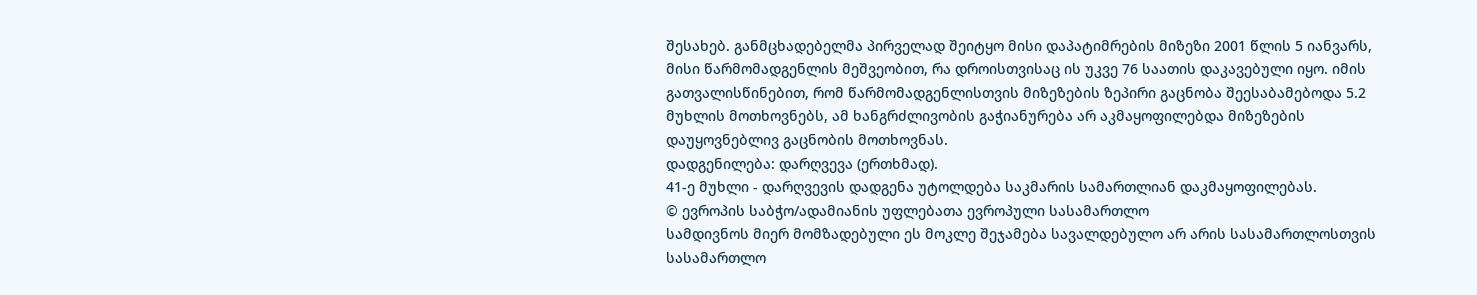შესახებ. განმცხადებელმა პირველად შეიტყო მისი დაპატიმრების მიზეზი 2001 წლის 5 იანვარს, მისი წარმომადგენლის მეშვეობით, რა დროისთვისაც ის უკვე 76 საათის დაკავებული იყო. იმის გათვალისწინებით, რომ წარმომადგენლისთვის მიზეზების ზეპირი გაცნობა შეესაბამებოდა 5.2 მუხლის მოთხოვნებს, ამ ხანგრძლივობის გაჭიანურება არ აკმაყოფილებდა მიზეზების დაუყოვნებლივ გაცნობის მოთხოვნას.
დადგენილება: დარღვევა (ერთხმად).
41-ე მუხლი - დარღვევის დადგენა უტოლდება საკმარის სამართლიან დაკმაყოფილებას.
© ევროპის საბჭო/ადამიანის უფლებათა ევროპული სასამართლო
სამდივნოს მიერ მომზადებული ეს მოკლე შეჯამება სავალდებულო არ არის სასამართლოსთვის
სასამართლო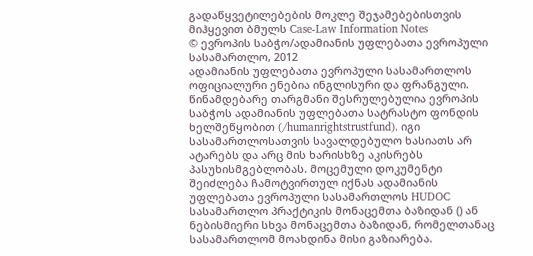გადაწყვეტილებების მოკლე შეჯამებებისთვის მიჰყევით ბმულს Case-Law Information Notes
© ევროპის საბჭო/ადამიანის უფლებათა ევროპული სასამართლო, 2012
ადამიანის უფლებათა ევროპული სასამართლოს ოფიციალური ენებია ინგლისური და ფრანგული. წინამდებარე თარგმანი შესრულებულია ევროპის საბჭოს ადამიანის უფლებათა სატრასტო ფონდის ხელშეწყობით (/humanrightstrustfund). იგი სასამართლოსათვის სავალდებულო ხასიათს არ ატარებს და არც მის ხარისხზე აკისრებს პასუხისმგებლობას. მოცემული დოკუმენტი შეიძლება ჩამოტვირთულ იქნას ადამიანის უფლებათა ევროპული სასამართლოს HUDOC სასამართლო პრაქტიკის მონაცემთა ბაზიდან () ან ნებისმიერი სხვა მონაცემთა ბაზიდან, რომელთანაც სასამართლომ მოახდინა მისი გაზიარება.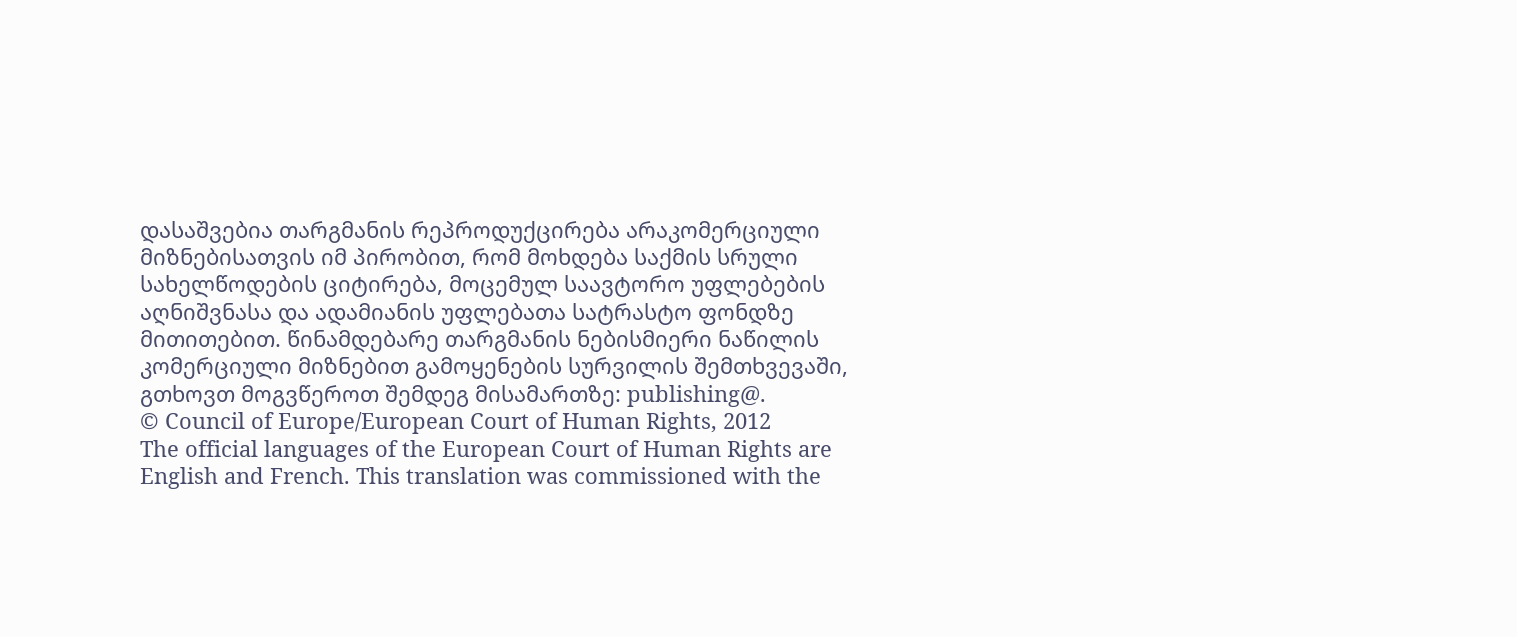დასაშვებია თარგმანის რეპროდუქცირება არაკომერციული მიზნებისათვის იმ პირობით, რომ მოხდება საქმის სრული სახელწოდების ციტირება, მოცემულ საავტორო უფლებების აღნიშვნასა და ადამიანის უფლებათა სატრასტო ფონდზე მითითებით. წინამდებარე თარგმანის ნებისმიერი ნაწილის კომერციული მიზნებით გამოყენების სურვილის შემთხვევაში, გთხოვთ მოგვწეროთ შემდეგ მისამართზე: publishing@.
© Council of Europe/European Court of Human Rights, 2012
The official languages of the European Court of Human Rights are English and French. This translation was commissioned with the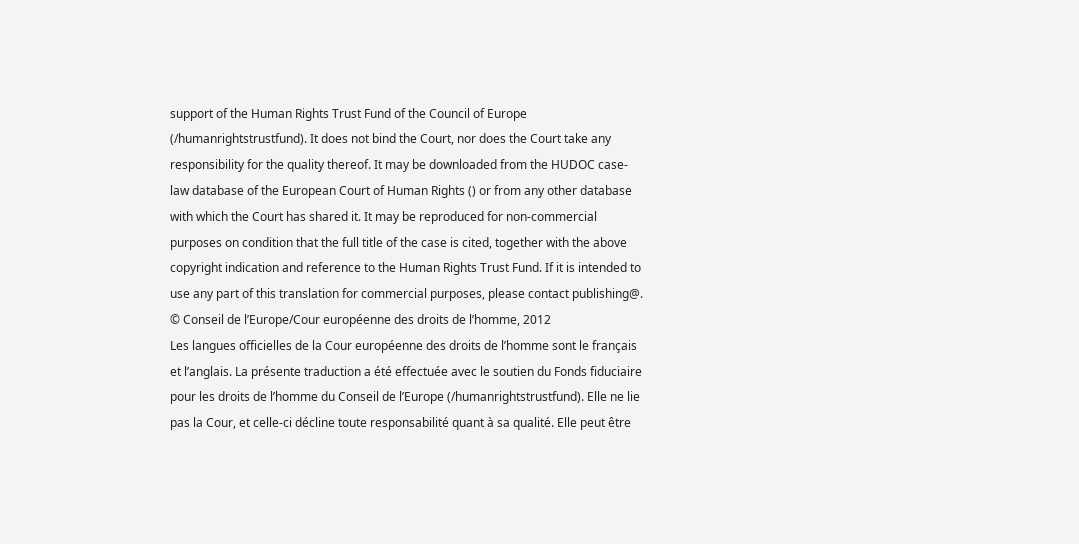support of the Human Rights Trust Fund of the Council of Europe (/humanrightstrustfund). It does not bind the Court, nor does the Court take any responsibility for the quality thereof. It may be downloaded from the HUDOC case-law database of the European Court of Human Rights () or from any other database with which the Court has shared it. It may be reproduced for non-commercial purposes on condition that the full title of the case is cited, together with the above copyright indication and reference to the Human Rights Trust Fund. If it is intended to use any part of this translation for commercial purposes, please contact publishing@.
© Conseil de l’Europe/Cour européenne des droits de l’homme, 2012
Les langues officielles de la Cour européenne des droits de l’homme sont le français et l’anglais. La présente traduction a été effectuée avec le soutien du Fonds fiduciaire pour les droits de l’homme du Conseil de l’Europe (/humanrightstrustfund). Elle ne lie pas la Cour, et celle-ci décline toute responsabilité quant à sa qualité. Elle peut être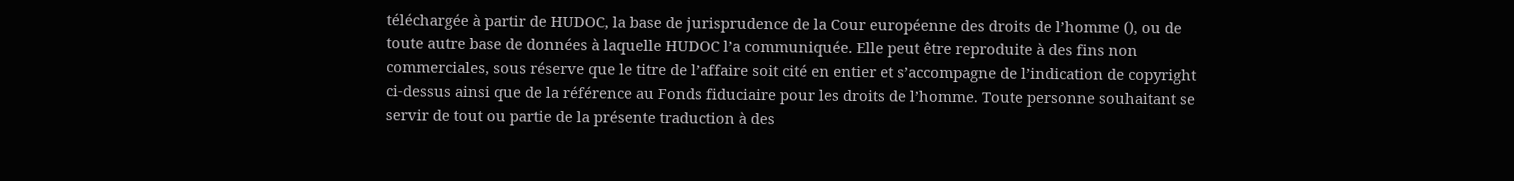téléchargée à partir de HUDOC, la base de jurisprudence de la Cour européenne des droits de l’homme (), ou de toute autre base de données à laquelle HUDOC l’a communiquée. Elle peut être reproduite à des fins non commerciales, sous réserve que le titre de l’affaire soit cité en entier et s’accompagne de l’indication de copyright ci-dessus ainsi que de la référence au Fonds fiduciaire pour les droits de l’homme. Toute personne souhaitant se servir de tout ou partie de la présente traduction à des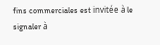fins commerciales est invitée à le signaler à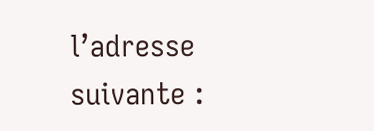l’adresse suivante :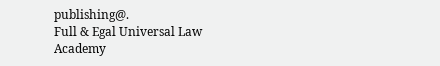publishing@.
Full & Egal Universal Law Academy